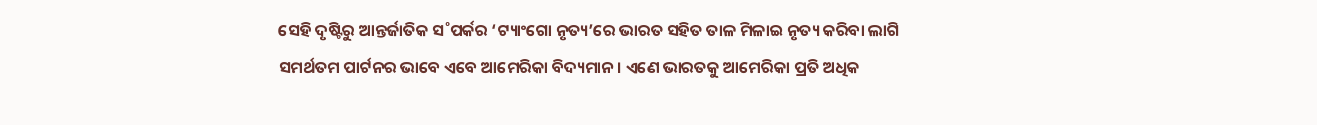ସେହି ଦୃଷ୍ଟିରୁ ଆନ୍ତର୍ଜାତିକ ସ˚ପର୍କର ‘ଟ୍ୟାଂଗୋ ନୃତ୍ୟ’ରେ ଭାରତ ସହିତ ତାଳ ମିଳାଇ ନୃତ୍ୟ କରିବା ଲାଗି ସମର୍ଥତମ ପାର୍ଟନର ଭାବେ ଏବେ ଆମେରିକା ବିଦ୍ୟମାନ। ଏଣେ ଭାରତକୁ ଆମେରିକା ପ୍ରତି ଅଧିକ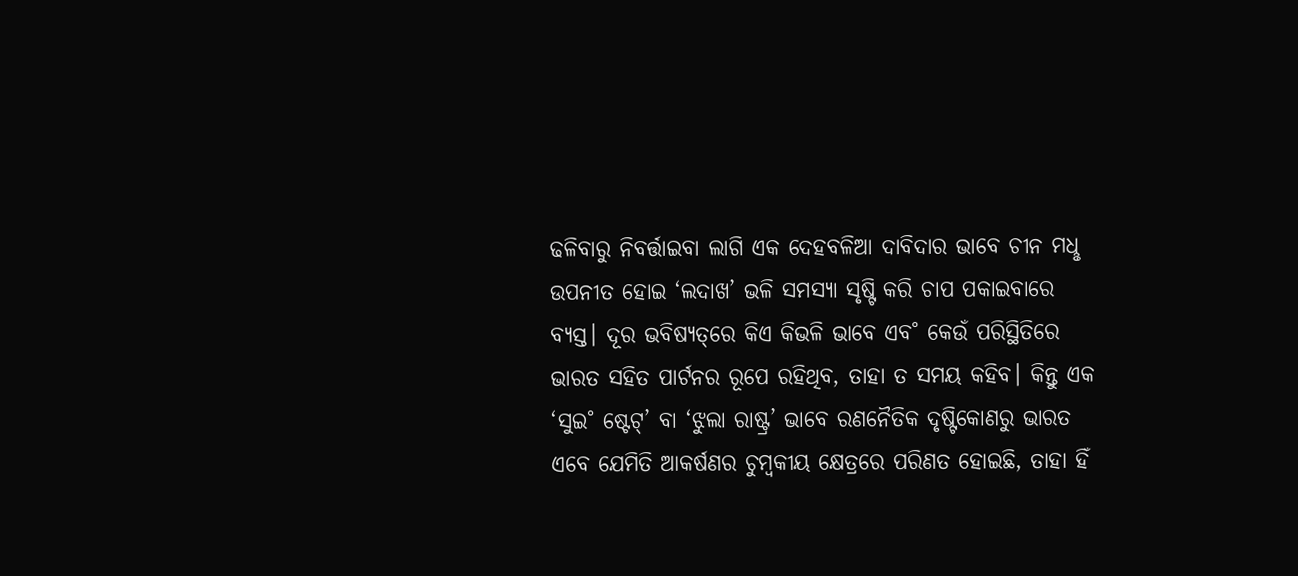ଢଳିବାରୁ ନିବର୍ତ୍ତାଇବା ଲାଗି ଏକ ଦେହବଳିଆ ଦାବିଦାର ଭାବେ ଚୀନ ମଧୢ ଉପନୀତ ହୋଇ ‘ଲଦାଖ’ ଭଳି ସମସ୍ୟା ସୃଷ୍ଟି କରି ଚାପ ପକାଇବାରେ ବ୍ୟସ୍ତ। ଦୂର ଭବିଷ୍ୟତ୍‌ରେ କିଏ କିଭଳି ଭାବେ ଏବ˚ କେଉଁ ପରିସ୍ଥିତିରେ ଭାରତ ସହିତ ପାର୍ଟନର ରୂପେ ରହିଥିବ, ତାହା ତ ସମୟ କହିବ। କିନ୍ତୁ ଏକ ‘ସୁଇ˚ ଷ୍ଟେଟ୍‌’ ବା ‘ଝୁଲା ରାଷ୍ଟ୍ର’ ଭାବେ ରଣନୈତିକ ଦୃଷ୍ଟିକୋଣରୁ ଭାରତ ଏବେ ଯେମିତି ଆକର୍ଷଣର ଚୁମ୍ବକୀୟ କ୍ଷେତ୍ରରେ ପରିଣତ ହୋଇଛି, ତାହା ହିଁ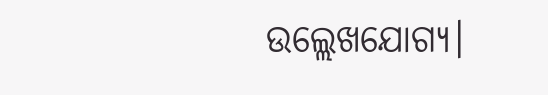ଉଲ୍ଲେଖଯୋଗ୍ୟ।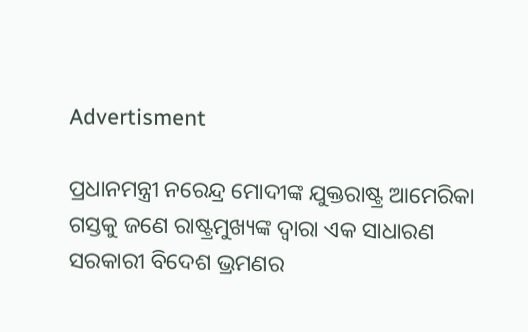Advertisment

ପ୍ରଧାନମନ୍ତ୍ରୀ ନରେନ୍ଦ୍ର ମୋଦୀଙ୍କ ଯୁକ୍ତରାଷ୍ଟ୍ର ଆମେରିକା ଗସ୍ତକୁ ଜଣେ ରାଷ୍ଟ୍ରମୁଖ୍ୟଙ୍କ ଦ୍ବାରା ଏକ ସାଧାରଣ ସରକାରୀ ବିଦେଶ ଭ୍ରମଣର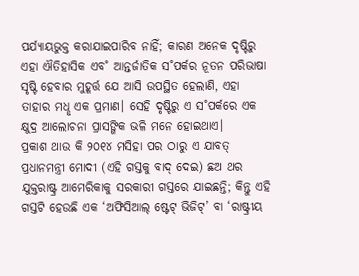ପର୍ଯ୍ୟାୟଭୁକ୍ତ କରାଯାଇପାରିବ ନାହିଁ; କାରଣ ଅନେକ ଦୃଷ୍ଟିରୁ ଏହା ଐତିହାସିକ ଏବ˚ ଆନ୍ତର୍ଜାତିକ ସ˚ପର୍କର ନୂତନ ପରିଭାଷା ସୃଷ୍ଟି ହେବାର ମୁହୂର୍ତ୍ତ ଯେ ଆସି ଉପସ୍ଥିତ ହେଲାଣି, ଏହା ତାହାର ମଧୢ ଏକ ପ୍ରମାଣ। ସେହି ଦୃଷ୍ଟିରୁ ଏ ସ˚ପର୍କରେ ଏକ କ୍ଷୁଦ୍ର ଆଲୋଚନା ପ୍ରାସଙ୍ଗିକ ଭଳି ମନେ ହୋଇଥାଏ।
ପ୍ରକାଶ ଥାଉ କି ୨୦୧୪ ମସିହା ପର ଠାରୁ ଏ ଯାବତ୍‌ ପ୍ରଧାନମନ୍ତ୍ରୀ ମୋଦୀ (ଏହି ଗସ୍ତକୁ ବାଦ୍‌ ଦେଇ) ଛଅ ଥର ଯୁକ୍ତରାଷ୍ଟ୍ର ଆମେରିକାକୁ ସରକାରୀ ଗସ୍ତରେ ଯାଇଛନ୍ତି; କିନ୍ତୁ ଏହି ଗସ୍ତଟି ହେଉଛି ଏକ ‘ଅଫିସିଆଲ୍‌ ଷ୍ଟେଟ୍‌ ଭିଜିଟ୍‌’ ବା ‘ରାଷ୍ଟ୍ରୀୟ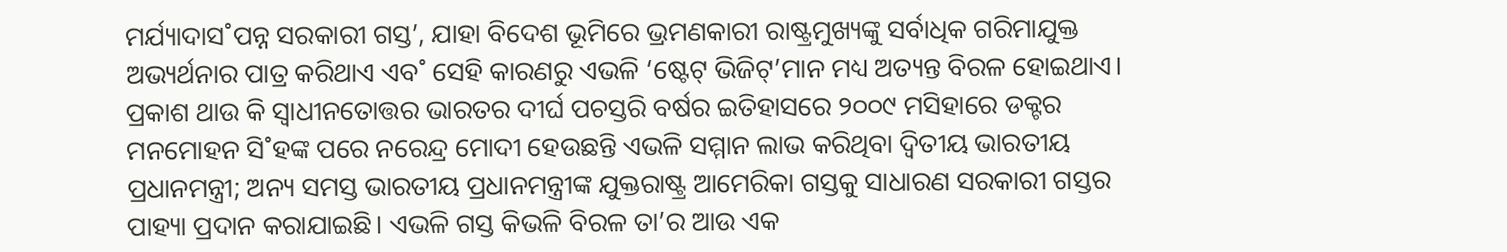ମର୍ଯ୍ୟାଦାସ˚ପନ୍ନ ସରକାରୀ ଗସ୍ତ’, ଯାହା ବିଦେଶ ଭୂମିରେ ଭ୍ରମଣକାରୀ ରାଷ୍ଟ୍ରମୁଖ୍ୟଙ୍କୁ ସର୍ବାଧିକ ଗରିମାଯୁକ୍ତ ଅଭ୍ୟର୍ଥନାର ପାତ୍ର କରିଥାଏ ଏବ˚ ସେହି କାରଣରୁ ଏଭଳି ‘ଷ୍ଟେଟ୍‌ ଭିଜିଟ୍‌’ମାନ ମଧ୍ୟ ଅତ୍ୟନ୍ତ ବିରଳ ହୋଇଥାଏ। ପ୍ରକାଶ ଥାଉ କି ସ୍ବାଧୀନତୋତ୍ତର ଭାରତର ଦୀର୍ଘ ପଚସ୍ତରି ବର୍ଷର ଇତିହାସରେ ୨୦୦୯ ମସିହାରେ ଡକ୍ଟର ମନମୋହନ ସି˚ହଙ୍କ ପରେ ନରେନ୍ଦ୍ର ମୋଦୀ ହେଉଛନ୍ତି ଏଭଳି ସମ୍ମାନ ଲାଭ କରିଥିବା ଦ୍ବିତୀୟ ଭାରତୀୟ ପ୍ରଧାନମନ୍ତ୍ରୀ; ଅନ୍ୟ ସମସ୍ତ ଭାରତୀୟ ପ୍ରଧାନମନ୍ତ୍ରୀଙ୍କ ଯୁକ୍ତରାଷ୍ଟ୍ର ଆମେରିକା ଗସ୍ତକୁ ସାଧାରଣ ସରକାରୀ ଗସ୍ତର ପାହ୍ୟା ପ୍ରଦାନ କରାଯାଇଛି। ଏଭଳି ଗସ୍ତ କିଭଳି ବିରଳ ତା’ର ଆଉ ଏକ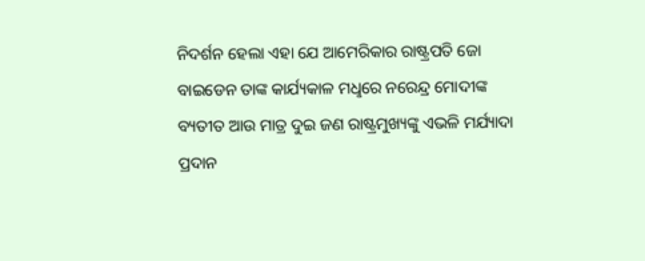ନିଦର୍ଶନ ହେଲା ଏହା ଯେ ଆମେରିକାର ରାଷ୍ଟ୍ରପତି ଜୋ ବାଇଡେନ ତାଙ୍କ କାର୍ଯ୍ୟକାଳ ମଧୢରେ ନରେନ୍ଦ୍ର ମୋଦୀଙ୍କ ବ୍ୟତୀତ ଆଉ ମାତ୍ର ଦୁଇ ଜଣ ରାଷ୍ଟ୍ରମୁଖ୍ୟଙ୍କୁ ଏଭଳି ମର୍ଯ୍ୟାଦା ପ୍ରଦାନ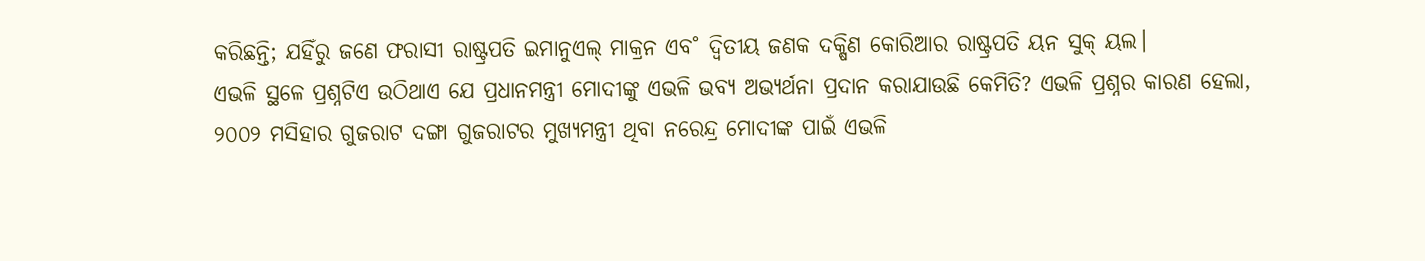କରିଛନ୍ତି; ଯହିଁରୁ ଜଣେ ଫରାସୀ ରାଷ୍ଟ୍ରପତି ଇମାନୁଏଲ୍‌ ମାକ୍ରନ ଏବ˚ ଦ୍ବିତୀୟ ଜଣକ ଦକ୍ଷିଣ କୋରିଆର ରାଷ୍ଟ୍ରପତି ୟନ ସୁକ୍‌ ୟଲ।
ଏଭଳି ସ୍ଥଳେ ପ୍ରଶ୍ନଟିଏ ଉଠିଥାଏ ଯେ ପ୍ରଧାନମନ୍ତ୍ରୀ ମୋଦୀଙ୍କୁ ଏଭଳି ଭବ୍ୟ ଅଭ୍ୟର୍ଥନା ପ୍ରଦାନ କରାଯାଉଛି କେମିତି? ଏଭଳି ପ୍ରଶ୍ନର କାରଣ ହେଲା, ୨୦୦୨ ମସିହାର ଗୁଜରାଟ ଦଙ୍ଗା ଗୁଜରାଟର ମୁଖ୍ୟମନ୍ତ୍ରୀ ଥିବା ନରେନ୍ଦ୍ର ମୋଦୀଙ୍କ ପାଇଁ ଏଭଳି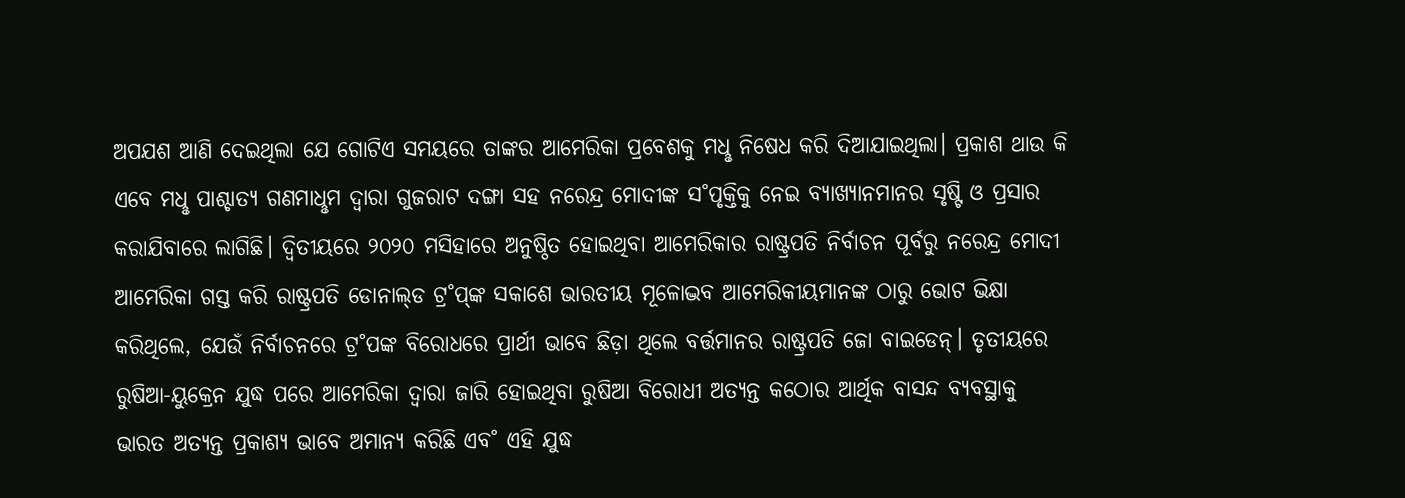ଅପଯଶ ଆଣି ଦେଇଥିଲା ଯେ ଗୋଟିଏ ସମୟରେ ତାଙ୍କର ଆମେରିକା ପ୍ରବେଶକୁ ମଧୢ ନିଷେଧ କରି ଦିଆଯାଇଥିଲା। ପ୍ରକାଶ ଥାଉ କି ଏବେ ମଧୢ ପାଶ୍ଚାତ୍ୟ ଗଣମାଧୢମ ଦ୍ବାରା ଗୁଜରାଟ ଦଙ୍ଗା ସହ ନରେନ୍ଦ୍ର ମୋଦୀଙ୍କ ସ˚ପୃକ୍ତିକୁ ନେଇ ବ୍ୟାଖ୍ୟାନମାନର ସୃଷ୍ଟି ଓ ପ୍ରସାର କରାଯିବାରେ ଲାଗିଛି। ଦ୍ବିତୀୟରେ ୨୦୨୦ ମସିହାରେ ଅନୁଷ୍ଠିତ ହୋଇଥିବା ଆମେରିକାର ରାଷ୍ଟ୍ରପତି ନିର୍ବାଚନ ପୂର୍ବରୁ ନରେନ୍ଦ୍ର ମୋଦୀ ଆମେରିକା ଗସ୍ତ କରି ରାଷ୍ଟ୍ରପତି ଡୋନାଲ୍‌ଡ ଟ୍ର˚ପ୍‌ଙ୍କ ସକାଶେ ଭାରତୀୟ ମୂଳୋଦ୍ଭବ ଆମେରିକୀୟମାନଙ୍କ ଠାରୁ ଭୋଟ ଭିକ୍ଷା କରିଥିଲେ, ଯେଉଁ ନିର୍ବାଚନରେ ଟ୍ର˚ପଙ୍କ ବିରୋଧରେ ପ୍ରାର୍ଥୀ ଭାବେ ଛିଡ଼ା ଥିଲେ ବର୍ତ୍ତମାନର ରାଷ୍ଟ୍ରପତି ଜୋ ବାଇଡେନ୍‌। ତୃତୀୟରେ ରୁଷିଆ-ୟୁକ୍ରେନ ଯୁଦ୍ଧ ପରେ ଆମେରିକା ଦ୍ବାରା ଜାରି ହୋଇଥିବା ରୁଷିଆ ବିରୋଧୀ ଅତ୍ୟନ୍ତ କଠୋର ଆର୍ଥିକ ବାସନ୍ଦ ବ୍ୟବସ୍ଥାକୁ ଭାରତ ଅତ୍ୟନ୍ତ ପ୍ରକାଶ୍ୟ ଭାବେ ଅମାନ୍ୟ କରିଛି ଏବ˚ ଏହି ଯୁଦ୍ଧ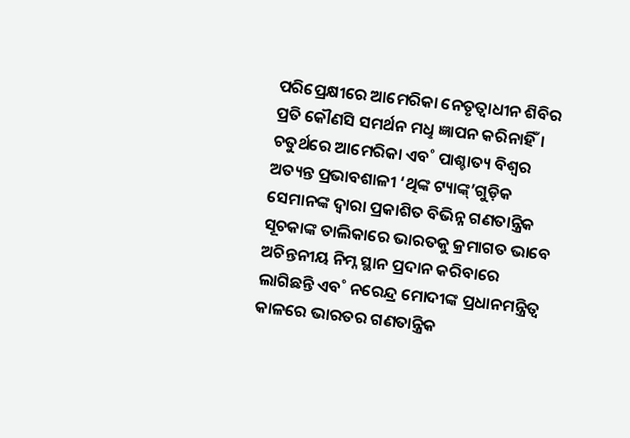ପରିପ୍ରେକ୍ଷୀରେ ଆମେରିକା ନେତୃତ୍ବାଧୀନ ଶିବିର ପ୍ରତି କୌଣସି ସମର୍ଥନ ମଧୢ ଜ୍ଞାପନ କରିନାହିଁ। ଚତୁର୍ଥରେ ଆମେରିକା ଏବ˚ ପାଶ୍ଚାତ୍ୟ ବିଶ୍ବର ଅତ୍ୟନ୍ତ ପ୍ରଭାବଶାଳୀ ‘ଥିଙ୍କ ଟ୍ୟାଙ୍କ୍‌’ଗୁଡ଼ିକ ସେମାନଙ୍କ ଦ୍ବାରା ପ୍ରକାଶିତ ବିଭିନ୍ନ ଗଣତାନ୍ତ୍ରିକ ସୂଚକାଙ୍କ ତାଲିକାରେ ଭାରତକୁ କ୍ରମାଗତ ଭାବେ ଅଚିନ୍ତନୀୟ ନିମ୍ନ ସ୍ଥାନ ପ୍ରଦାନ କରିବାରେ ଲାଗିଛନ୍ତି ଏବ˚ ନରେନ୍ଦ୍ର ମୋଦୀଙ୍କ ପ୍ରଧାନମନ୍ତ୍ରିତ୍ବ କାଳରେ ଭାରତର ଗଣତାନ୍ତ୍ରିକ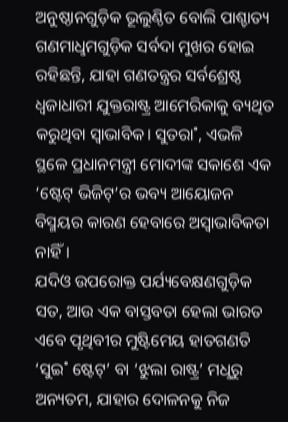ଅନୁଷ୍ଠାନଗୁଡ଼ିକ ଭୂଲୁଣ୍ଠିତ ବୋଲି ପାଶ୍ଚାତ୍ୟ ଗଣମାଧୢମଗୁଡ଼ିକ ସର୍ବଦା ମୁଖର ହୋଇ ରହିଛନ୍ତି, ଯାହା ଗଣତନ୍ତ୍ରର ସର୍ବଶ୍ରେଷ୍ଠ ଧ୍ବଜାଧାରୀ ଯୁକ୍ତରାଷ୍ଟ୍ର ଆମେରିକାକୁ ବ୍ୟଥିତ କରୁଥିବା ସ୍ବାଭାବିକ। ସୁତରା˚, ଏଭଳି ସ୍ଥଳେ ପ୍ରଧାନମନ୍ତ୍ରୀ ମୋଦୀଙ୍କ ସକାଶେ ଏକ ‘ଷ୍ଟେଟ୍‌ ଭିଜିଟ୍‌’ର ଭବ୍ୟ ଆୟୋଜନ ବିସ୍ମୟର କାରଣ ହେବାରେ ଅସ୍ବାଭାବିକତା ନାହିଁ।
ଯଦିଓ ଉପରୋକ୍ତ ପର୍ଯ୍ୟବେକ୍ଷଣଗୁଡ଼ିକ ସତ, ଆଉ ଏକ ବାସ୍ତବତା ହେଲା ଭାରତ ଏବେ ପୃଥିବୀର ମୁଷ୍ଟିମେୟ ହାତଗଣତି ‘ସୁଇ˚ ଷ୍ଟେଟ୍‌’ ବା ‘ଝୁଲା ରାଷ୍ଟ୍ର’ ମଧୢରୁ ଅନ୍ୟତମ, ଯାହାର ଦୋଳନକୁ ନିଜ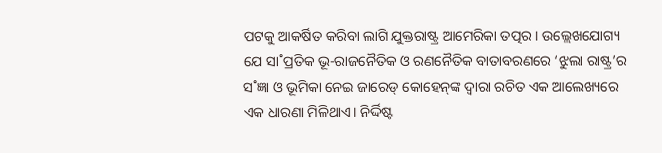ପଟକୁ ଆକର୍ଷିତ କରିବା ଲାଗି ଯୁକ୍ତରାଷ୍ଟ୍ର ଆମେରିକା ତତ୍ପର। ଉଲ୍ଲେଖଯୋଗ୍ୟ ଯେ ସା˚ପ୍ରତିକ ଭୂ-ରାଜନୈତିକ ଓ ରଣନୈତିକ ବାତାବରଣରେ ‘ଝୁଲା ରାଷ୍ଟ୍ର’ର ସ˚ଜ୍ଞା ଓ ଭୂମିକା ନେଇ ଜାରେଡ୍ କୋହେନ୍‌ଙ୍କ ଦ୍ବାରା ରଚିତ ଏକ ଆଲେଖ୍ୟରେ ଏକ ଧାରଣା ମିଳିଥାଏ। ନିର୍ଦ୍ଦିଷ୍ଟ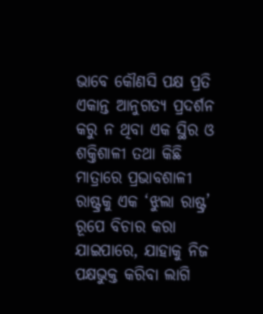ଭାବେ କୌଣସି ପକ୍ଷ ପ୍ରତି ଏକାନ୍ତ ଆନୁଗତ୍ୟ ପ୍ରଦର୍ଶନ କରୁ ନ ଥିବା ଏକ ସ୍ଥିର ଓ ଶକ୍ତିଶାଳୀ ତଥା କିଛି ମାତ୍ରାରେ ପ୍ରଭାବଶାଳୀ ରାଷ୍ଟ୍ରକୁ ଏକ ‘ଝୁଲା ରାଷ୍ଟ୍ର’ ରୂପେ ବିଚାର କରା ଯାଇପାରେ, ଯାହାକୁ ନିଜ ପକ୍ଷଭୁକ୍ତ କରିବା ଲାଗି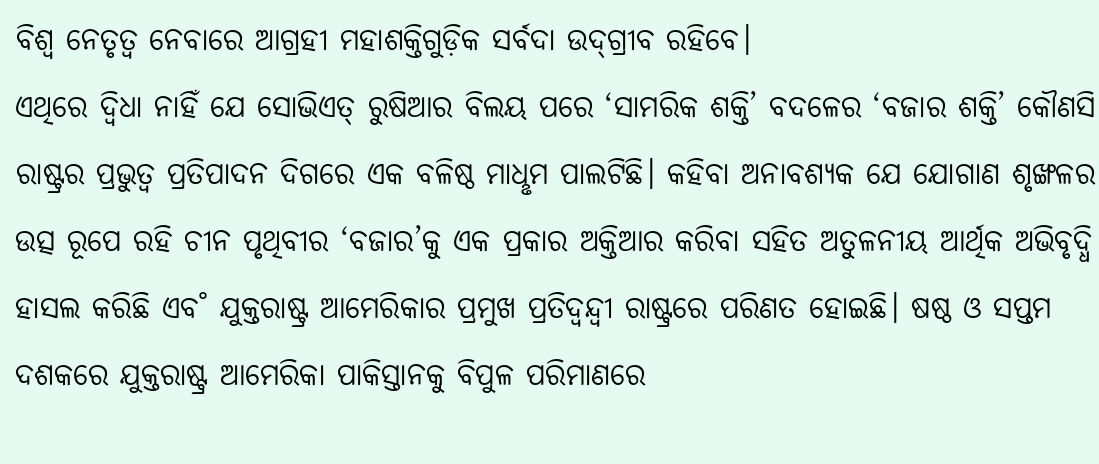ବିଶ୍ବ ନେତୃତ୍ବ ନେବାରେ ଆଗ୍ରହୀ ମହାଶକ୍ତିଗୁଡ଼ିକ ସର୍ବଦା ଉଦ୍‌ଗ୍ରୀବ ରହିବେ।
ଏଥିରେ ଦ୍ବିଧା ନାହିଁ ଯେ ସୋଭିଏତ୍‌ ରୁଷିଆର ବିଲୟ ପରେ ‘ସାମରିକ ଶକ୍ତି’ ବଦଳ‌େର ‘ବଜାର ଶକ୍ତି’ କୌଣସି ରାଷ୍ଟ୍ରର ପ୍ରଭୁତ୍ବ ପ୍ରତିପାଦନ ଦିଗରେ ଏକ ବଳିଷ୍ଠ ମାଧୢମ ପାଲଟିଛି। କହିବା ଅନାବଶ୍ୟକ ଯେ ଯୋଗାଣ ଶୃଙ୍ଖଳର ଉତ୍ସ ରୂପେ ରହି ଚୀନ ପୃଥିବୀର ‘ବଜାର’କୁ ଏକ ପ୍ରକାର ଅକ୍ତିଆର କରିବା ସହିତ ଅତୁଳନୀୟ ଆର୍ଥିକ ଅଭିବୃଦ୍ଧି ହାସଲ କରିଛି ଏବ˚ ଯୁକ୍ତରାଷ୍ଟ୍ର ଆମେରିକାର ପ୍ରମୁଖ ପ୍ରତିଦ୍ବନ୍ଦ୍ବୀ ରାଷ୍ଟ୍ରରେ ପରିଣତ ହୋଇଛି। ଷଷ୍ଠ ଓ ସପ୍ତମ ଦଶକରେ ଯୁକ୍ତରାଷ୍ଟ୍ର ଆମେରିକା ପାକିସ୍ତାନକୁ ବିପୁଳ ପରିମାଣରେ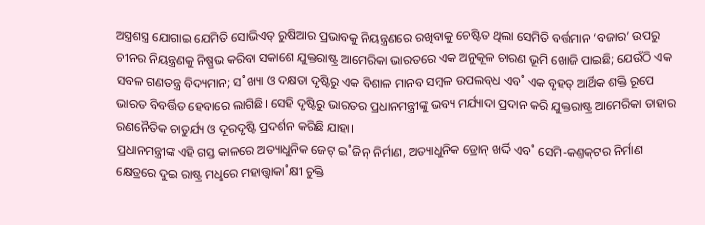ଅସ୍ତ୍ରଶସ୍ତ୍ର ଯୋଗାଇ ଯେମିତି ସୋଭିଏତ୍‌ ରୁଷିଆର ପ୍ରଭାବକୁ ନିୟନ୍ତ୍ରଣରେ ରଖିବାକୁ ଚେଷ୍ଟିତ ଥିଲା ସେମିତି ବର୍ତ୍ତମାନ ‘ବଜାର’ ଉପରୁ ଚୀନର ନିୟନ୍ତ୍ରଣକୁ ନିଷ୍ପ୍ରଭ କରିବା ସକାଶେ ଯୁକ୍ତରାଷ୍ଟ୍ର ଆମେରିକା ଭାରତରେ ଏକ ଅନୁକୂଳ ଚାରଣ ଭୂମି ଖୋଜି ପାଇଛି; ଯେଉଁଠି ଏକ ସବଳ ଗଣତନ୍ତ୍ର ବିଦ୍ୟମାନ; ସ˚ଖ୍ୟା ଓ ଦକ୍ଷତା ଦୃଷ୍ଟିରୁ ଏକ ବିଶାଳ ମାନବ ସମ୍ବଳ ଉପଲବ୍‌ଧ ଏବ˚ ଏକ ବୃହତ୍‌ ଆର୍ଥିକ ଶକ୍ତି ରୂପେ ଭାରତ ବିବର୍ତ୍ତିତ ହେବାରେ ଲାଗିଛି। ସେହି ଦୃଷ୍ଟିରୁ ଭାରତର ପ୍ରଧାନମନ୍ତ୍ରୀଙ୍କୁ ଭବ୍ୟ ମର୍ଯ୍ୟାଦା ପ୍ରଦାନ କରି ଯୁକ୍ତରାଷ୍ଟ୍ର ଆମେରିକା ତାହାର ରଣନୈତିକ ଚାତୁର୍ଯ୍ୟ ଓ ଦୂରଦୃଷ୍ଟି ପ୍ରଦର୍ଶନ କରିଛି ଯାହା।
ପ୍ରଧାନମନ୍ତ୍ରୀଙ୍କ ଏହି ଗସ୍ତ କାଳରେ ଅତ୍ୟାଧୁନିକ ଜେଟ୍‌ ଇ˚ଜିନ୍‌ ନିର୍ମାଣ, ଅତ୍ୟାଧୁନିକ ଡ୍ରୋନ୍‌ ଖର୍ଦ୍ଦି ଏବ˚ ସେମି-କଣ୍ତକ୍‌ଟର ନିର୍ମାଣ କ୍ଷେତ୍ରରେ ଦୁଇ ରାଷ୍ଟ୍ର ମଧୢରେ ମହାତ୍ତ୍ବାକା˚କ୍ଷୀ ଚୁକ୍ତି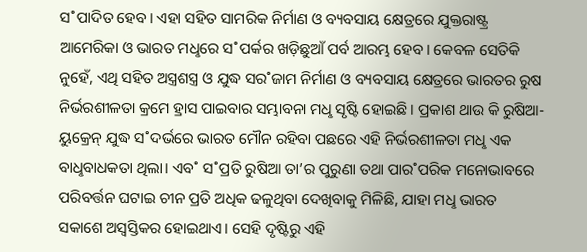ସ˚ପାଦିତ ହେବ। ଏହା ସହିତ ସାମରିକ ନିର୍ମାଣ ଓ ବ୍ୟବସାୟ କ୍ଷେତ୍ରରେ ଯୁକ୍ତରାଷ୍ଟ୍ର ଆମେରିକା ଓ ଭାରତ ମଧୢରେ ସ˚ପର୍କର ଖଡ଼ିଛୁଆଁ ପର୍ବ ଆରମ୍ଭ ହେବ। କେବଳ ସେତିକି ନୁହେଁ, ଏଥି ସହିତ ଅସ୍ତ୍ରଶସ୍ତ୍ର ଓ ଯୁଦ୍ଧ ସର˚ଜାମ ନିର୍ମାଣ ଓ ବ୍ୟବସାୟ କ୍ଷେତ୍ରରେ ଭାରତର ରୁଷ ନିର୍ଭରଶୀଳତା କ୍ରମେ ହ୍ରାସ ପାଇବାର ସମ୍ଭାବନା ମଧୢ ସୃଷ୍ଟି ହୋଇଛି। ପ୍ରକାଶ ଥାଉ କି ରୁଷିଆ-ୟୁକ୍ରେନ୍‌ ଯୁଦ୍ଧ ସ˚ଦର୍ଭରେ ଭାରତ ମୌନ ରହିବା ପଛରେ ଏହି ନିର୍ଭରଶୀଳତା ମଧୢ ଏକ ବାଧୢବାଧକତା ଥିଲା। ଏବ˚ ସ˚ପ୍ରତି ରୁଷିଆ ତା’ର ପୁରୁଣା ତଥା ପାର˚ପରିକ ମନୋଭାବରେ ପରିବର୍ତ୍ତନ ଘଟାଇ ଚୀନ ପ୍ରତି ଅଧିକ ଢଳୁଥିବା ଦେଖିବାକୁ ମିଳିଛି, ଯାହା ମଧୢ ଭାରତ ସକାଶେ ଅସ୍ବସ୍ତିକର ହୋଇଥାଏ। ସେହି ଦୃଷ୍ଟିରୁ ଏହି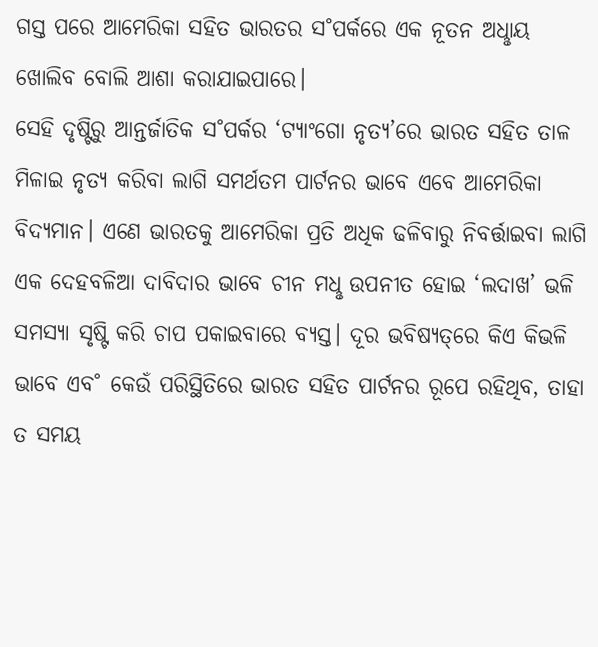ଗସ୍ତ ପରେ ଆମେରିକା ସହିତ ଭାରତର ସ˚ପର୍କରେ ଏକ ନୂତନ ଅଧୢାୟ ଖୋଲିବ ବୋଲି ଆଶା କରାଯାଇପାରେ।
ସେହି ଦୃଷ୍ଟିରୁ ଆନ୍ତର୍ଜାତିକ ସ˚ପର୍କର ‘ଟ୍ୟାଂଗୋ ନୃତ୍ୟ’ରେ ଭାରତ ସହିତ ତାଳ ମିଳାଇ ନୃତ୍ୟ କରିବା ଲାଗି ସମର୍ଥତମ ପାର୍ଟନର ଭାବେ ଏବେ ଆମେରିକା ବିଦ୍ୟମାନ। ଏଣେ ଭାରତକୁ ଆମେରିକା ପ୍ରତି ଅଧିକ ଢଳିବାରୁ ନିବର୍ତ୍ତାଇବା ଲାଗି ଏକ ଦେହବଳିଆ ଦାବିଦାର ଭାବେ ଚୀନ ମଧୢ ଉପନୀତ ହୋଇ ‘ଲଦାଖ’ ଭଳି ସମସ୍ୟା ସୃଷ୍ଟି କରି ଚାପ ପକାଇବାରେ ବ୍ୟସ୍ତ। ଦୂର ଭବିଷ୍ୟତ୍‌ରେ କିଏ କିଭଳି ଭାବେ ଏବ˚ କେଉଁ ପରିସ୍ଥିତିରେ ଭାରତ ସହିତ ପାର୍ଟନର ରୂପେ ରହିଥିବ, ତାହା ତ ସମୟ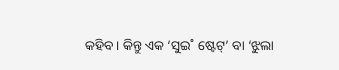କହିବ। କିନ୍ତୁ ଏକ ‘ସୁଇ˚ ଷ୍ଟେଟ୍‌’ ବା ‘ଝୁଲା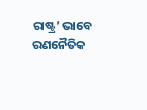ରାଷ୍ଟ୍ର’ ଭାବେ ରଣନୈତିକ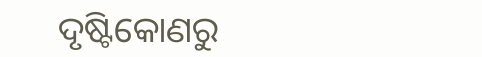ଦୃଷ୍ଟିକୋଣରୁ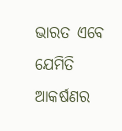ଭାରତ ଏବେ ଯେମିତି ଆକର୍ଷଣର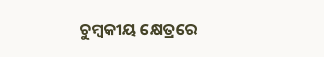ଚୁମ୍ବକୀୟ କ୍ଷେତ୍ରରେ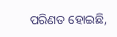ପରିଣତ ହୋଇଛି,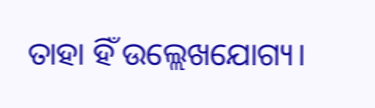ତାହା ହିଁ ଉଲ୍ଲେଖଯୋଗ୍ୟ।